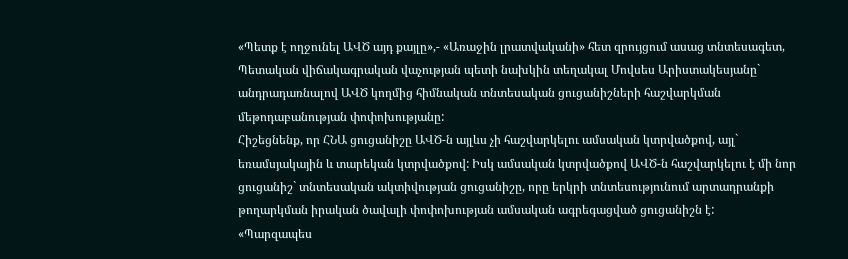«Պետք է ողջունել ԱՎԾ այդ քայլը»,- «Առաջին լրատվականի» հետ զրույցում ասաց տնտեսագետ, Պետական վիճակագրական վաչության պետի նախկին տեղակալ Մովսես Արիստակեսյանը` անդրադառնալով ԱՎԾ կողմից հիմնական տնտեսական ցուցանիշների հաշվարկման մեթոդաբանության փոփոխությանը:
Հիշեցնենք, որ ՀՆԱ ցուցանիշը ԱՎԾ-ն այլևս չի հաշվարկելու ամսական կտրվածքով, այլ` եռամսյակային և տարեկան կտրվածքով: Իսկ ամսական կտրվածքով ԱՎԾ-ն հաշվարկելու է մի նոր ցուցանիշ` տնտեսական ակտիվության ցուցանիշը, որը երկրի տնտեսությունում արտադրանքի թողարկման իրական ծավալի փոփոխության ամսական ագրեգացված ցուցանիշն է:
«Պարզապես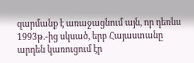զարմանք է առաջացնում այն, որ դեռևս 1993թ.-ից սկսած, երբ Հայաստանը արդեն կառուցում էր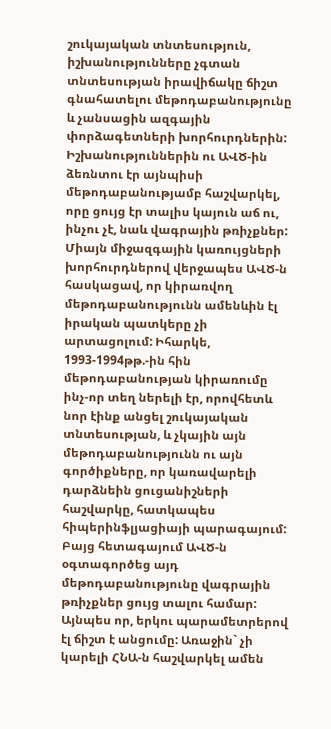շուկայական տնտեսություն, իշխանությունները չգտան տնտեսության իրավիճակը ճիշտ գնահատելու մեթոդաբանությունը և չանսացին ազգային փորձագետների խորհուրդներին: Իշխանություններին ու ԱՎԾ-ին ձեռնտու էր այնպիսի մեթոդաբանությամբ հաշվարկել, որը ցույց էր տալիս կայուն աճ ու, ինչու չէ, նաև վագրային թռիչքներ:
Միայն միջազգային կառույցների խորհուրդներով վերջապես ԱՎԾ-ն հասկացավ, որ կիրառվող մեթոդաբանությունն ամենևին էլ իրական պատկերը չի արտացոլում: Իհարկե, 1993-1994թթ.-ին հին մեթոդաբանության կիրառումը ինչ-որ տեղ ներելի էր, որովհետև նոր էինք անցել շուկայական տնտեսության, և չկային այն մեթոդաբանությունն ու այն գործիքները, որ կառավարելի դարձնեին ցուցանիշների հաշվարկը, հատկապես հիպերինֆլյացիայի պարագայում: Բայց հետագայում ԱՎԾ-ն օգտագործեց այդ մեթոդաբանությունը վագրային թռիչքներ ցույց տալու համար:
Այնպես որ, երկու պարամետրերով էլ ճիշտ է անցումը: Առաջին` չի կարելի ՀՆԱ-ն հաշվարկել ամեն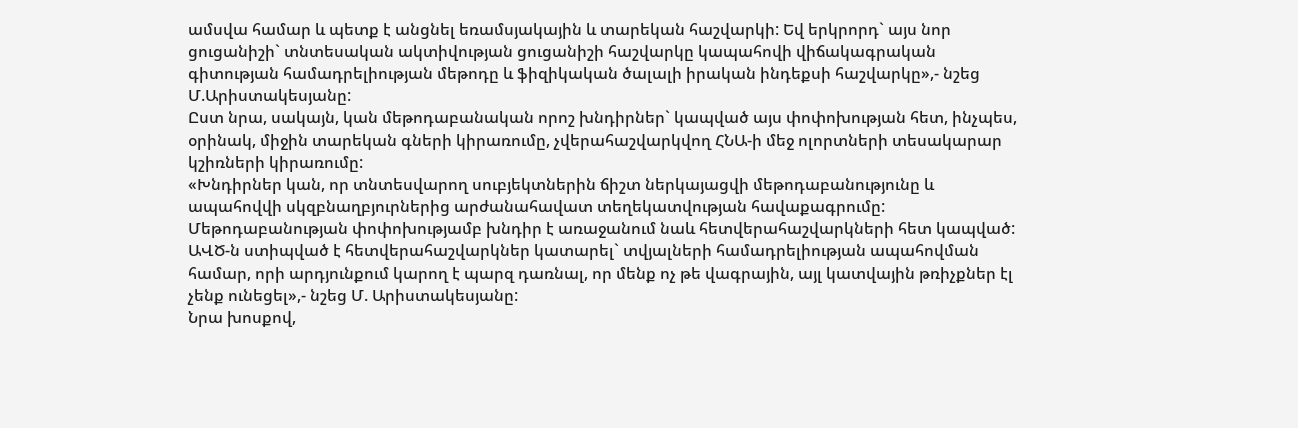ամսվա համար և պետք է անցնել եռամսյակային և տարեկան հաշվարկի: Եվ երկրորդ` այս նոր ցուցանիշի` տնտեսական ակտիվության ցուցանիշի հաշվարկը կապահովի վիճակագրական գիտության համադրելիության մեթոդը և ֆիզիկական ծալալի իրական ինդեքսի հաշվարկը»,- նշեց Մ.Արիստակեսյանը:
Ըստ նրա, սակայն, կան մեթոդաբանական որոշ խնդիրներ` կապված այս փոփոխության հետ, ինչպես, օրինակ, միջին տարեկան գների կիրառումը, չվերահաշվարկվող ՀՆԱ-ի մեջ ոլորտների տեսակարար կշիռների կիրառումը:
«Խնդիրներ կան, որ տնտեսվարող սուբյեկտներին ճիշտ ներկայացվի մեթոդաբանությունը և ապահովվի սկզբնաղբյուրներից արժանահավատ տեղեկատվության հավաքագրումը: Մեթոդաբանության փոփոխությամբ խնդիր է առաջանում նաև հետվերահաշվարկների հետ կապված: ԱՎԾ-ն ստիպված է հետվերահաշվարկներ կատարել` տվյալների համադրելիության ապահովման համար, որի արդյունքում կարող է պարզ դառնալ, որ մենք ոչ թե վագրային, այլ կատվային թռիչքներ էլ չենք ունեցել»,- նշեց Մ. Արիստակեսյանը:
Նրա խոսքով,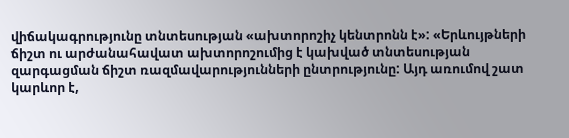վիճակագրությունը տնտեսության «ախտորոշիչ կենտրոնն է»: «Երևույթների ճիշտ ու արժանահավատ ախտորոշումից է կախված տնտեսության զարգացման ճիշտ ռազմավարությունների ընտրությունը: Այդ առումով շատ կարևոր է,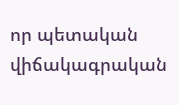որ պետական վիճակագրական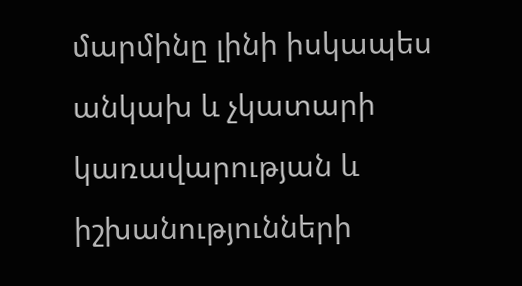մարմինը լինի իսկապես անկախ և չկատարի կառավարության և իշխանությունների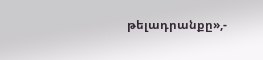թելադրանքը»,-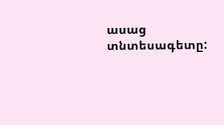ասաց տնտեսագետը: